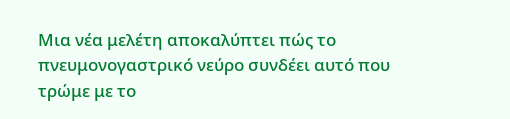Μια νέα μελέτη αποκαλύπτει πώς το πνευμονογαστρικό νεύρο συνδέει αυτό που τρώμε με το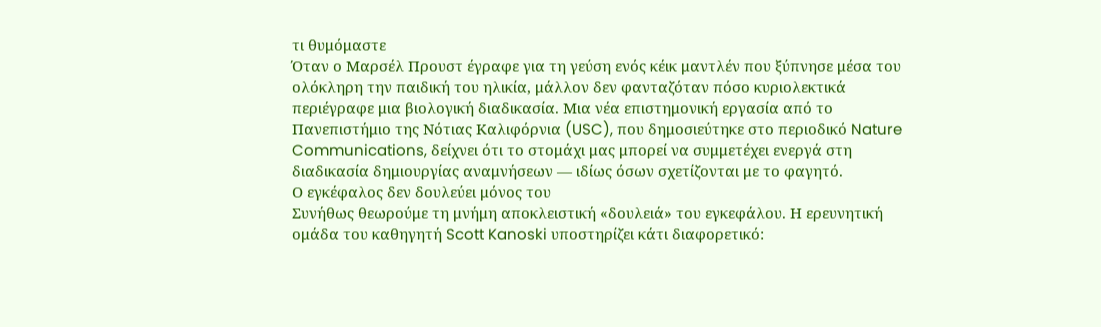τι θυμόμαστε
Όταν ο Μαρσέλ Προυστ έγραφε για τη γεύση ενός κέικ μαντλέν που ξύπνησε μέσα του ολόκληρη την παιδική του ηλικία, μάλλον δεν φανταζόταν πόσο κυριολεκτικά περιέγραφε μια βιολογική διαδικασία. Μια νέα επιστημονική εργασία από το Πανεπιστήμιο της Νότιας Καλιφόρνια (USC), που δημοσιεύτηκε στο περιοδικό Nature Communications, δείχνει ότι το στομάχι μας μπορεί να συμμετέχει ενεργά στη διαδικασία δημιουργίας αναμνήσεων — ιδίως όσων σχετίζονται με το φαγητό.
Ο εγκέφαλος δεν δουλεύει μόνος του
Συνήθως θεωρούμε τη μνήμη αποκλειστική «δουλειά» του εγκεφάλου. Η ερευνητική ομάδα του καθηγητή Scott Kanoski υποστηρίζει κάτι διαφορετικό: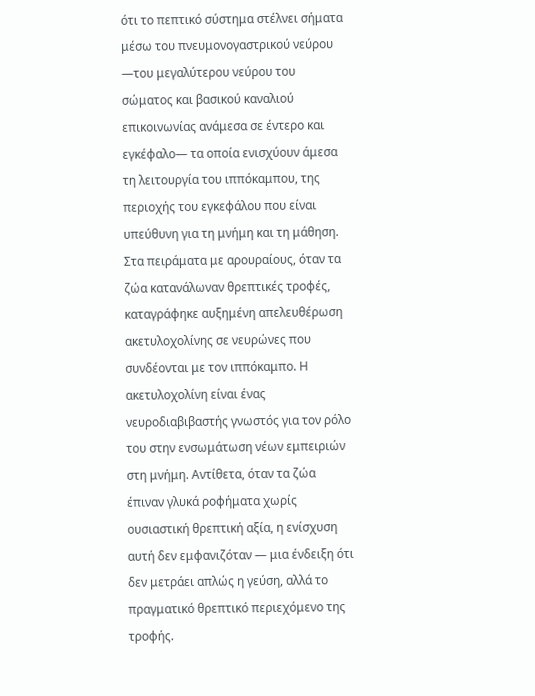ότι το πεπτικό σύστημα στέλνει σήματα μέσω του πνευμονογαστρικού νεύρου —του μεγαλύτερου νεύρου του σώματος και βασικού καναλιού επικοινωνίας ανάμεσα σε έντερο και εγκέφαλο— τα οποία ενισχύουν άμεσα τη λειτουργία του ιππόκαμπου, της περιοχής του εγκεφάλου που είναι υπεύθυνη για τη μνήμη και τη μάθηση.
Στα πειράματα με αρουραίους, όταν τα ζώα κατανάλωναν θρεπτικές τροφές, καταγράφηκε αυξημένη απελευθέρωση ακετυλοχολίνης σε νευρώνες που συνδέονται με τον ιππόκαμπο. Η ακετυλοχολίνη είναι ένας νευροδιαβιβαστής γνωστός για τον ρόλο του στην ενσωμάτωση νέων εμπειριών στη μνήμη. Αντίθετα, όταν τα ζώα έπιναν γλυκά ροφήματα χωρίς ουσιαστική θρεπτική αξία, η ενίσχυση αυτή δεν εμφανιζόταν — μια ένδειξη ότι δεν μετράει απλώς η γεύση, αλλά το πραγματικό θρεπτικό περιεχόμενο της τροφής.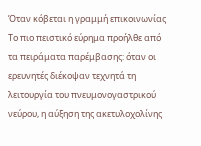Όταν κόβεται η γραμμή επικοινωνίας
Το πιο πειστικό εύρημα προήλθε από τα πειράματα παρέμβασης: όταν οι ερευνητές διέκοψαν τεχνητά τη λειτουργία του πνευμονογαστρικού νεύρου, η αύξηση της ακετυλοχολίνης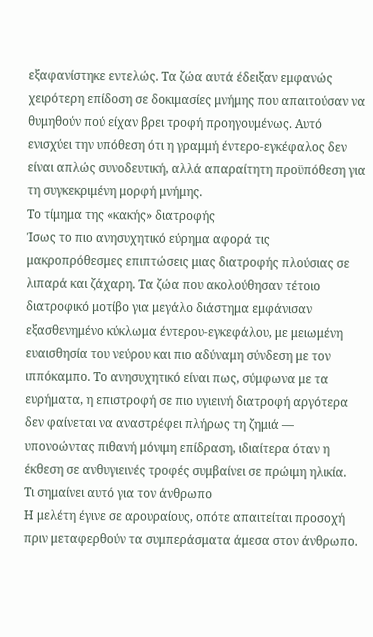εξαφανίστηκε εντελώς. Τα ζώα αυτά έδειξαν εμφανώς χειρότερη επίδοση σε δοκιμασίες μνήμης που απαιτούσαν να θυμηθούν πού είχαν βρει τροφή προηγουμένως. Αυτό ενισχύει την υπόθεση ότι η γραμμή έντερο-εγκέφαλος δεν είναι απλώς συνοδευτική, αλλά απαραίτητη προϋπόθεση για τη συγκεκριμένη μορφή μνήμης.
Το τίμημα της «κακής» διατροφής
Ίσως το πιο ανησυχητικό εύρημα αφορά τις μακροπρόθεσμες επιπτώσεις μιας διατροφής πλούσιας σε λιπαρά και ζάχαρη. Τα ζώα που ακολούθησαν τέτοιο διατροφικό μοτίβο για μεγάλο διάστημα εμφάνισαν εξασθενημένο κύκλωμα έντερου-εγκεφάλου, με μειωμένη ευαισθησία του νεύρου και πιο αδύναμη σύνδεση με τον ιππόκαμπο. Το ανησυχητικό είναι πως, σύμφωνα με τα ευρήματα, η επιστροφή σε πιο υγιεινή διατροφή αργότερα δεν φαίνεται να αναστρέφει πλήρως τη ζημιά — υπονοώντας πιθανή μόνιμη επίδραση, ιδιαίτερα όταν η έκθεση σε ανθυγιεινές τροφές συμβαίνει σε πρώιμη ηλικία.
Τι σημαίνει αυτό για τον άνθρωπο
Η μελέτη έγινε σε αρουραίους, οπότε απαιτείται προσοχή πριν μεταφερθούν τα συμπεράσματα άμεσα στον άνθρωπο.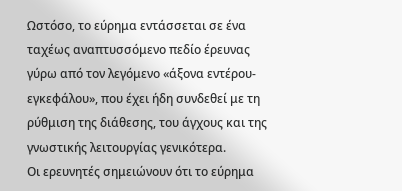Ωστόσο, το εύρημα εντάσσεται σε ένα ταχέως αναπτυσσόμενο πεδίο έρευνας γύρω από τον λεγόμενο «άξονα εντέρου-εγκεφάλου», που έχει ήδη συνδεθεί με τη ρύθμιση της διάθεσης, του άγχους και της γνωστικής λειτουργίας γενικότερα.
Οι ερευνητές σημειώνουν ότι το εύρημα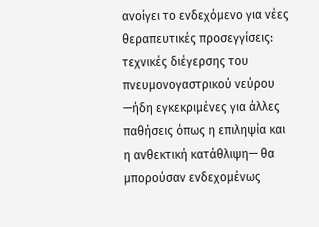ανοίγει το ενδεχόμενο για νέες θεραπευτικές προσεγγίσεις: τεχνικές διέγερσης του πνευμονογαστρικού νεύρου —ήδη εγκεκριμένες για άλλες παθήσεις όπως η επιληψία και η ανθεκτική κατάθλιψη— θα μπορούσαν ενδεχομένως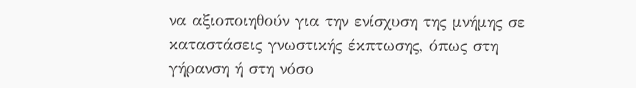να αξιοποιηθούν για την ενίσχυση της μνήμης σε καταστάσεις γνωστικής έκπτωσης, όπως στη γήρανση ή στη νόσο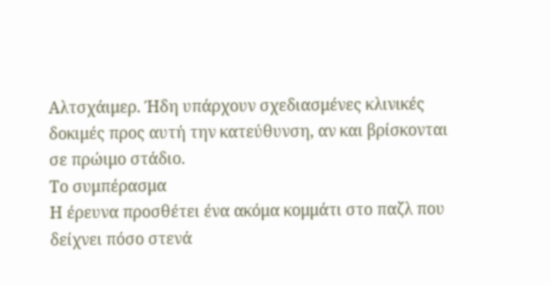Αλτσχάιμερ. Ήδη υπάρχουν σχεδιασμένες κλινικές δοκιμές προς αυτή την κατεύθυνση, αν και βρίσκονται σε πρώιμο στάδιο.
Το συμπέρασμα
Η έρευνα προσθέτει ένα ακόμα κομμάτι στο παζλ που δείχνει πόσο στενά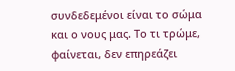συνδεδεμένοι είναι το σώμα και ο νους μας. Το τι τρώμε, φαίνεται, δεν επηρεάζει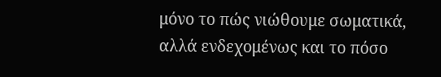μόνο το πώς νιώθουμε σωματικά, αλλά ενδεχομένως και το πόσο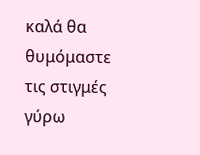καλά θα θυμόμαστε τις στιγμές γύρω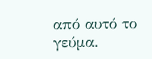από αυτό το γεύμα.